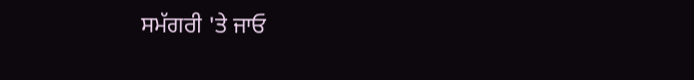ਸਮੱਗਰੀ 'ਤੇ ਜਾਓ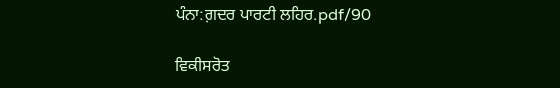ਪੰਨਾ:ਗ਼ਦਰ ਪਾਰਟੀ ਲਹਿਰ.pdf/90

ਵਿਕੀਸਰੋਤ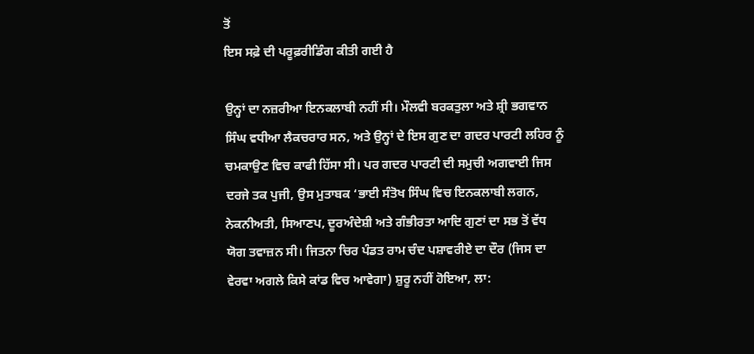ਤੋਂ
ਇਸ ਸਫ਼ੇ ਦੀ ਪਰੂਫ਼ਰੀਡਿੰਗ ਕੀਤੀ ਗਈ ਹੈ

ਉਨ੍ਹਾਂ ਦਾ ਨਜ਼ਰੀਆ ਇਨਕਲਾਬੀ ਨਹੀਂ ਸੀ। ਮੌਲਵੀ ਬਰਕਤੁਲਾ ਅਤੇ ਸ਼੍ਰੀ ਭਗਵਾਨ ਸਿੰਘ ਵਧੀਆ ਲੈਕਚਰਾਰ ਸਨ, ਅਤੇ ਉਨ੍ਹਾਂ ਦੇ ਇਸ ਗੁਣ ਦਾ ਗਦਰ ਪਾਰਟੀ ਲਹਿਰ ਨੂੰ ਚਮਕਾਉਣ ਵਿਚ ਕਾਫੀ ਹਿੱਸਾ ਸੀ। ਪਰ ਗਦਰ ਪਾਰਟੀ ਦੀ ਸਮੁਚੀ ਅਗਵਾਈ ਜਿਸ ਦਰਜੇ ਤਕ ਪੁਜੀ, ਉਸ ਮੁਤਾਬਕ ‘ਭਾਈ ਸੰਤੋਖ ਸਿੰਘ ਵਿਚ ਇਨਕਲਾਬੀ ਲਗਨ, ਨੇਕਨੀਅਤੀ, ਸਿਆਣਪ, ਦੂਰਅੰਦੇਸ਼ੀ ਅਤੇ ਗੰਭੀਰਤਾ ਆਦਿ ਗੁਣਾਂ ਦਾ ਸਭ ਤੋਂ ਵੱਧ ਯੋਗ ਤਵਾਜ਼ਨ ਸੀ। ਜਿਤਨਾ ਚਿਰ ਪੰਡਤ ਰਾਮ ਚੰਦ ਪਸ਼ਾਵਰੀਏ ਦਾ ਦੌਰ (ਜਿਸ ਦਾ ਵੇਰਵਾ ਅਗਲੇ ਕਿਸੇ ਕਾਂਡ ਵਿਚ ਆਵੇਗਾ) ਸ਼ੁਰੂ ਨਹੀਂ ਹੋਇਆ, ਲਾ: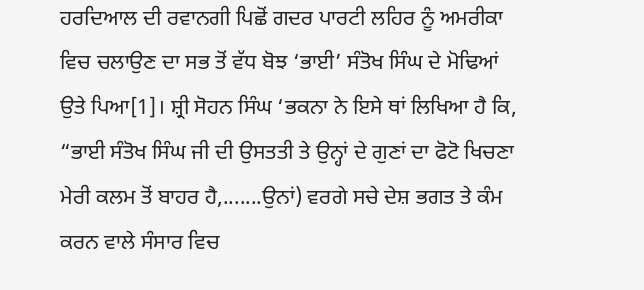ਹਰਦਿਆਲ ਦੀ ਰਵਾਨਗੀ ਪਿਛੋਂ ਗਦਰ ਪਾਰਟੀ ਲਹਿਰ ਨੂੰ ਅਮਰੀਕਾ ਵਿਚ ਚਲਾਉਣ ਦਾ ਸਭ ਤੋਂ ਵੱਧ ਬੋਝ ‘ਭਾਈ’ ਸੰਤੋਖ ਸਿੰਘ ਦੇ ਮੋਢਿਆਂ ਉਤੇ ਪਿਆ[1]। ਸ਼੍ਰੀ ਸੋਹਨ ਸਿੰਘ ‘ਭਕਨਾ ਨੇ ਇਸੇ ਥਾਂ ਲਿਖਿਆ ਹੈ ਕਿ, “ਭਾਈ ਸੰਤੋਖ ਸਿੰਘ ਜੀ ਦੀ ਉਸਤਤੀ ਤੇ ਉਨ੍ਹਾਂ ਦੇ ਗੁਣਾਂ ਦਾ ਫੋਟੋ ਖਿਚਣਾ ਮੇਰੀ ਕਲਮ ਤੋਂ ਬਾਹਰ ਹੈ,.......ਉਨਾਂ) ਵਰਗੇ ਸਚੇ ਦੇਸ਼ ਭਗਤ ਤੇ ਕੰਮ ਕਰਨ ਵਾਲੇ ਸੰਸਾਰ ਵਿਚ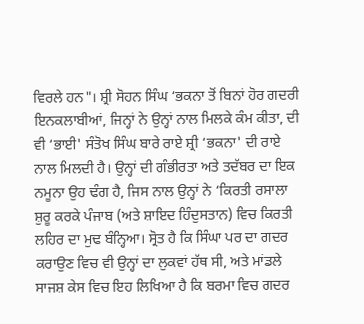ਵਿਰਲੇ ਹਨ"। ਸ਼੍ਰੀ ਸੋਹਨ ਸਿੰਘ ‘ਭਕਨਾ ਤੋਂ ਬਿਨਾਂ ਹੋਰ ਗਦਰੀ ਇਨਕਲਾਬੀਆਂ, ਜਿਨ੍ਹਾਂ ਨੇ ਉਨ੍ਹਾਂ ਨਾਲ ਮਿਲਕੇ ਕੰਮ ਕੀਤਾ, ਦੀ ਵੀ ‘ਭਾਈ' ਸੰਤੋਖ ਸਿੰਘ ਬਾਰੇ ਰਾਏ ਸ਼੍ਰੀ ‘ਭਕਨਾ' ਦੀ ਰਾਏ ਨਾਲ ਮਿਲਦੀ ਹੈ। ਉਨ੍ਹਾਂ ਦੀ ਗੰਭੀਰਤਾ ਅਤੇ ਤਦੱਬਰ ਦਾ ਇਕ ਨਮੂਨਾ ਉਹ ਢੰਗ ਹੈ, ਜਿਸ ਨਾਲ ਉਨ੍ਹਾਂ ਨੇ ‘ਕਿਰਤੀ ਰਸਾਲਾ ਸ਼ੁਰੂ ਕਰਕੇ ਪੰਜਾਬ (ਅਤੇ ਸ਼ਾਇਦ ਹਿੰਦੁਸਤਾਨ) ਵਿਚ ਕਿਰਤੀ ਲਹਿਰ ਦਾ ਮੁਢ ਬੰਨ੍ਹਿਆ। ਸ੍ਰੋਤ ਹੈ ਕਿ ਸਿੰਘਾ ਪਰ ਦਾ ਗਦਰ ਕਰਾਉਣ ਵਿਚ ਵੀ ਉਨ੍ਹਾਂ ਦਾ ਲੁਕਵਾਂ ਹੱਥ ਸੀ, ਅਤੇ ਮਾਂਡਲੇ ਸਾਜਸ਼ ਕੇਸ ਵਿਚ ਇਹ ਲਿਖਿਆ ਹੈ ਕਿ ਬਰਮਾ ਵਿਚ ਗਦਰ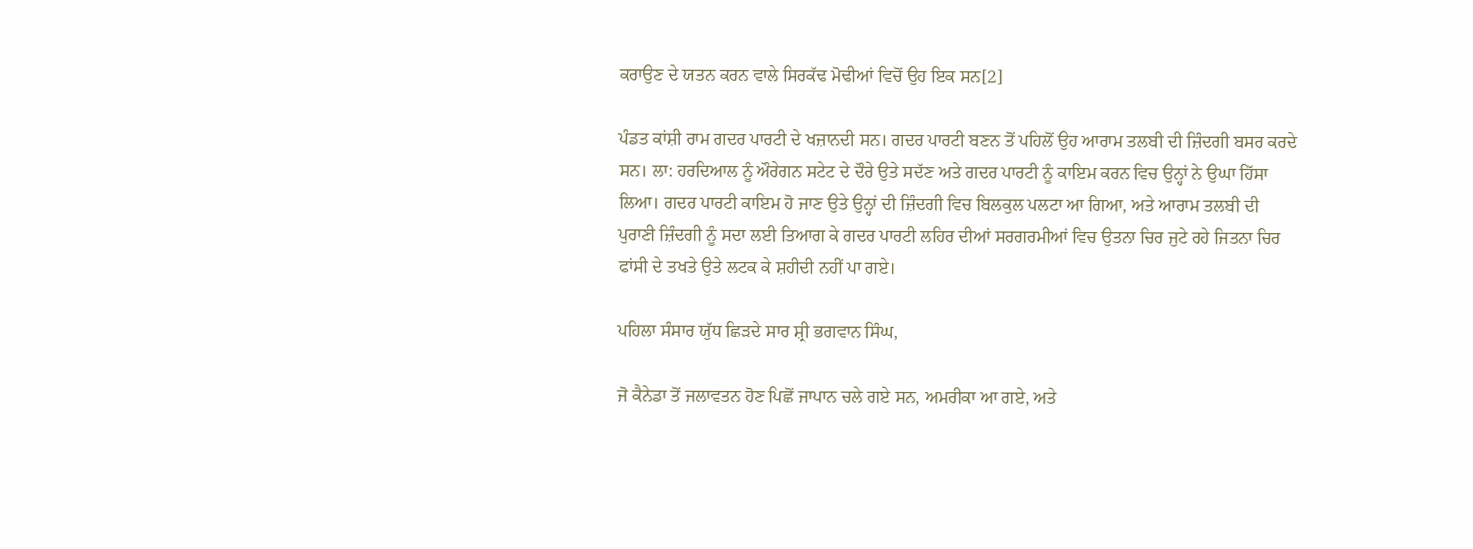ਕਰਾਉਣ ਦੇ ਯਤਨ ਕਰਨ ਵਾਲੇ ਸਿਰਕੱਢ ਮੋਢੀਆਂ ਵਿਚੋਂ ਉਹ ਇਕ ਸਨ[2]

ਪੰਡਤ ਕਾਂਸ਼ੀ ਰਾਮ ਗਦਰ ਪਾਰਟੀ ਦੇ ਖਜ਼ਾਨਦੀ ਸਨ। ਗਦਰ ਪਾਰਟੀ ਬਣਨ ਤੋਂ ਪਹਿਲੋਂ ਉਹ ਆਰਾਮ ਤਲਬੀ ਦੀ ਜ਼ਿੰਦਗੀ ਬਸਰ ਕਰਦੇ ਸਨ। ਲਾ: ਹਰਦਿਆਲ ਨੂੰ ਔਰੇਗਨ ਸਟੇਟ ਦੇ ਦੌਰੇ ਉਤੇ ਸਦੱਣ ਅਤੇ ਗਦਰ ਪਾਰਟੀ ਨੂੰ ਕਾਇਮ ਕਰਨ ਵਿਚ ਉਨ੍ਹਾਂ ਨੇ ਉਘਾ ਹਿੱਸਾ ਲਿਆ। ਗਦਰ ਪਾਰਟੀ ਕਾਇਮ ਹੋ ਜਾਣ ਉਤੇ ਉਨ੍ਹਾਂ ਦੀ ਜ਼ਿੰਦਗੀ ਵਿਚ ਬਿਲਕੁਲ ਪਲਟਾ ਆ ਗਿਆ, ਅਤੇ ਆਰਾਮ ਤਲਬੀ ਦੀ ਪੁਰਾਣੀ ਜ਼ਿੰਦਗੀ ਨੂੰ ਸਦਾ ਲਈ ਤਿਆਗ ਕੇ ਗਦਰ ਪਾਰਟੀ ਲਹਿਰ ਦੀਆਂ ਸਰਗਰਮੀਆਂ ਵਿਚ ਉਤਨਾ ਚਿਰ ਜੁਟੇ ਰਹੇ ਜਿਤਨਾ ਚਿਰ ਫਾਂਸੀ ਦੇ ਤਖਤੇ ਉਤੇ ਲਟਕ ਕੇ ਸ਼ਹੀਦੀ ਨਹੀਂ ਪਾ ਗਏ।

ਪਹਿਲਾ ਸੰਸਾਰ ਯੁੱਧ ਛਿੜਦੇ ਸਾਰ ਸ਼੍ਰੀ ਭਗਵਾਨ ਸਿੰਘ,

ਜੋ ਕੈਨੇਡਾ ਤੋਂ ਜਲਾਵਤਨ ਹੋਣ ਪਿਛੋਂ ਜਾਪਾਨ ਚਲੇ ਗਏ ਸਨ, ਅਮਰੀਕਾ ਆ ਗਏ, ਅਤੇ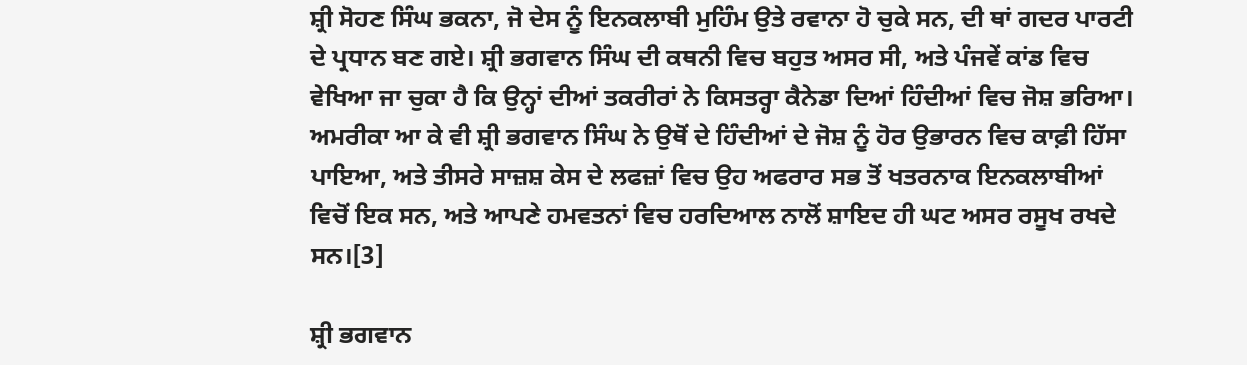ਸ਼੍ਰੀ ਸੋਹਣ ਸਿੰਘ ਭਕਨਾ, ਜੋ ਦੇਸ ਨੂੰ ਇਨਕਲਾਬੀ ਮੁਹਿੰਮ ਉਤੇ ਰਵਾਨਾ ਹੋ ਚੁਕੇ ਸਨ, ਦੀ ਥਾਂ ਗਦਰ ਪਾਰਟੀ ਦੇ ਪ੍ਰਧਾਨ ਬਣ ਗਏ। ਸ਼੍ਰੀ ਭਗਵਾਨ ਸਿੰਘ ਦੀ ਕਥਨੀ ਵਿਚ ਬਹੁਤ ਅਸਰ ਸੀ, ਅਤੇ ਪੰਜਵੇਂ ਕਾਂਡ ਵਿਚ ਵੇਖਿਆ ਜਾ ਚੁਕਾ ਹੈ ਕਿ ਉਨ੍ਹਾਂ ਦੀਆਂ ਤਕਰੀਰਾਂ ਨੇ ਕਿਸਤਰ੍ਹਾ ਕੈਨੇਡਾ ਦਿਆਂ ਹਿੰਦੀਆਂ ਵਿਚ ਜੋਸ਼ ਭਰਿਆ। ਅਮਰੀਕਾ ਆ ਕੇ ਵੀ ਸ਼੍ਰੀ ਭਗਵਾਨ ਸਿੰਘ ਨੇ ਉਥੋਂ ਦੇ ਹਿੰਦੀਆਂ ਦੇ ਜੋਸ਼ ਨੂੰ ਹੋਰ ਉਭਾਰਨ ਵਿਚ ਕਾਫ਼ੀ ਹਿੱਸਾ ਪਾਇਆ, ਅਤੇ ਤੀਸਰੇ ਸਾਜ਼ਸ਼ ਕੇਸ ਦੇ ਲਫਜ਼ਾਂ ਵਿਚ ਉਹ ਅਫਰਾਰ ਸਭ ਤੋਂ ਖਤਰਨਾਕ ਇਨਕਲਾਬੀਆਂ ਵਿਚੋਂ ਇਕ ਸਨ, ਅਤੇ ਆਪਣੇ ਹਮਵਤਨਾਂ ਵਿਚ ਹਰਦਿਆਲ ਨਾਲੋਂ ਸ਼ਾਇਦ ਹੀ ਘਟ ਅਸਰ ਰਸੂਖ ਰਖਦੇ ਸਨ।[3]

ਸ਼੍ਰੀ ਭਗਵਾਨ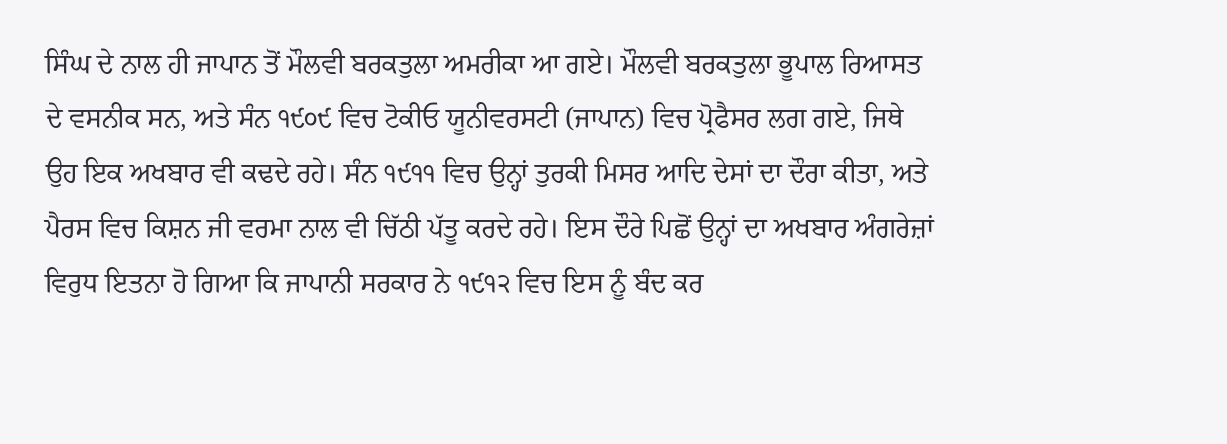ਸਿੰਘ ਦੇ ਨਾਲ ਹੀ ਜਾਪਾਨ ਤੋਂ ਮੌਲਵੀ ਬਰਕਤੁਲਾ ਅਮਰੀਕਾ ਆ ਗਏ। ਮੌਲਵੀ ਬਰਕਤੁਲਾ ਭੂਪਾਲ ਰਿਆਸਤ ਦੇ ਵਸਨੀਕ ਸਨ, ਅਤੇ ਸੰਨ ੧੯੦੯ ਵਿਚ ਟੋਕੀਓ ਯੂਨੀਵਰਸਟੀ (ਜਾਪਾਨ) ਵਿਚ ਪ੍ਰੋਫੈਸਰ ਲਗ ਗਏ, ਜਿਥੇ ਉਹ ਇਕ ਅਖਬਾਰ ਵੀ ਕਢਦੇ ਰਹੇ। ਸੰਨ ੧੯੧੧ ਵਿਚ ਉਨ੍ਹਾਂ ਤੁਰਕੀ ਮਿਸਰ ਆਦਿ ਦੇਸਾਂ ਦਾ ਦੌਰਾ ਕੀਤਾ, ਅਤੇ ਪੈਰਸ ਵਿਚ ਕਿਸ਼ਨ ਜੀ ਵਰਮਾ ਨਾਲ ਵੀ ਚਿੱਠੀ ਪੱਤੂ ਕਰਦੇ ਰਹੇ। ਇਸ ਦੌਰੇ ਪਿਛੋਂ ਉਨ੍ਹਾਂ ਦਾ ਅਖਬਾਰ ਅੰਗਰੇਜ਼ਾਂ ਵਿਰੁਧ ਇਤਨਾ ਹੋ ਗਿਆ ਕਿ ਜਾਪਾਨੀ ਸਰਕਾਰ ਨੇ ੧੯੧੨ ਵਿਚ ਇਸ ਨੂੰ ਬੰਦ ਕਰ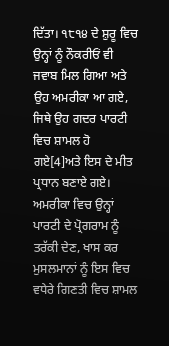ਦਿੱਤਾ। ੧੮੧੪ ਦੇ ਸ਼ੁਰੂ ਵਿਚ ਉਨ੍ਹਾਂ ਨੂੰ ਨੌਕਰੀਓਂ ਵੀ ਜਵਾਬ ਮਿਲ ਗਿਆ ਅਤੇ ਉਹ ਅਮਰੀਕਾ ਆ ਗਏ, ਜਿਥੇ ਉਹ ਗਦਰ ਪਾਰਟੀ ਵਿਚ ਸ਼ਾਮਲ ਹੋ ਗਏ[4]ਅਤੇ ਇਸ ਦੇ ਮੀਤ ਪ੍ਰਧਾਨ ਬਣਾਏ ਗਏ। ਅਮਰੀਕਾ ਵਿਚ ਉਨ੍ਹਾਂ ਪਾਰਟੀ ਦੇ ਪ੍ਰੋਗਰਾਮ ਨੂੰ ਤਰੱਕੀ ਦੇਣ, ਖਾਸ ਕਰ ਮੁਸਲਮਾਨਾਂ ਨੂੰ ਇਸ ਵਿਚ ਵਧੇਰੇ ਗਿਣਤੀ ਵਿਚ ਸ਼ਾਮਲ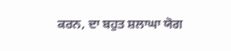ਕਰਨ, ਦਾ ਬਹੁਤ ਸ਼ਲਾਘਾ ਯੋਗ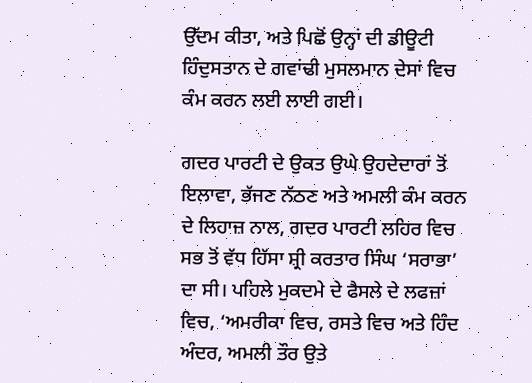ਉੱਦਮ ਕੀਤਾ, ਅਤੇ ਪਿਛੋਂ ਉਨ੍ਹਾਂ ਦੀ ਡੀਊਟੀ ਹਿੰਦੁਸਤਾਨ ਦੇ ਗਵਾਂਢੀ ਮੁਸਲਮਾਨ ਦੇਸਾਂ ਵਿਚ ਕੰਮ ਕਰਨ ਲਈ ਲਾਈ ਗਈ।

ਗਦਰ ਪਾਰਟੀ ਦੇ ਉਕਤ ਉਘੇ ਉਹਦੇਦਾਰਾਂ ਤੋਂ ਇਲਾਵਾ, ਭੱਜਣ ਨੱਠਣ ਅਤੇ ਅਮਲੀ ਕੰਮ ਕਰਨ ਦੇ ਲਿਹਾਜ਼ ਨਾਲ, ਗਦਰ ਪਾਰਟੀ ਲਹਿਰ ਵਿਚ ਸਭ ਤੋਂ ਵੱਧ ਹਿੱਸਾ ਸ਼੍ਰੀ ਕਰਤਾਰ ਸਿੰਘ ‘ਸਰਾਭਾ’ ਦਾ ਸੀ। ਪਹਿਲੇ ਮੁਕਦਮੇ ਦੇ ਫੈਸਲੇ ਦੇ ਲਫਜ਼ਾਂ ਵਿਚ, ‘ਅਮਰੀਕਾ ਵਿਚ, ਰਸਤੇ ਵਿਚ ਅਤੇ ਹਿੰਦ ਅੰਦਰ, ਅਮਲੀ ਤੌਰ ਉਤੇ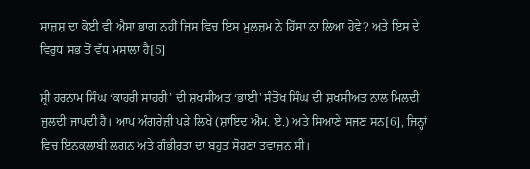ਸਾਜ਼ਸ਼ ਦਾ ਕੋਈ ਵੀ ਐਸਾ ਭਾਗ ਨਹੀਂ ਜਿਸ ਵਿਚ ਇਸ ਮੁਲਜ਼ਮ ਨੇ ਹਿੱਸਾ ਨਾ ਲਿਆ ਹੋਵੇ? ਅਤੇ ਇਸ ਦੇ ਵਿਰੁਧ ਸਭ ਤੋਂ ਵੱਧ ਮਸਾਲਾ ਹੈ[5]

ਸ਼੍ਰੀ ਹਰਨਾਮ ਸਿੰਘ ‘ਕਾਹਰੀ ਸਾਹਰੀ’ ਦੀ ਸ਼ਖਸੀਅਤ ‘ਭਾਈ' ਸੰਤੋਖ ਸਿੰਘ ਦੀ ਸ਼ਖਸੀਅਤ ਨਾਲ ਮਿਲਦੀ ਜੁਲਦੀ ਜਾਪਦੀ ਹੈ। ਆਪ ਅੰਗਰੇਜ਼ੀ ਪੜੇ ਲਿਖੇ (ਸ਼ਾਇਦ ਐਮ. ਏ.) ਅਤੇ ਸਿਆਣੇ ਸਜਣ ਸਨ[6], ਜਿਨ੍ਹਾਂ ਵਿਚ ਇਨਕਲਾਬੀ ਲਗਨ ਅਤੇ ਗੰਭੀਰਤਾ ਦਾ ਬਹੁਤ ਸੋਹਣਾ ਤਵਾਜ਼ਨ ਸੀ।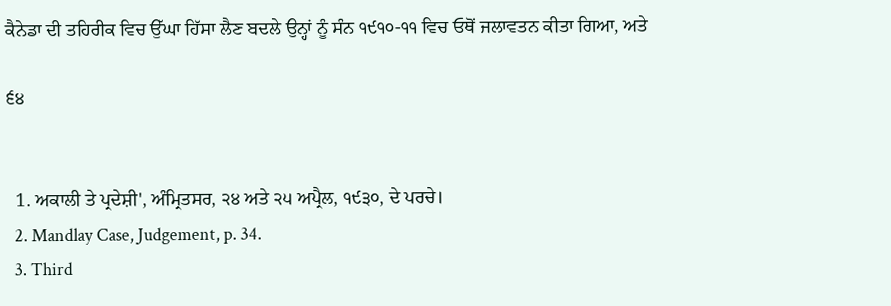ਕੈਨੇਡਾ ਦੀ ਤਹਿਰੀਕ ਵਿਚ ਉੱਘਾ ਹਿੱਸਾ ਲੈਣ ਬਦਲੇ ਉਨ੍ਹਾਂ ਨੂੰ ਸੰਨ ੧੯੧੦-੧੧ ਵਿਚ ਓਥੋਂ ਜਲਾਵਤਨ ਕੀਤਾ ਗਿਆ, ਅਤੇ

੬੪


  1. ਅਕਾਲੀ ਤੇ ਪ੍ਰਦੇਸ਼ੀ', ਅੰਮ੍ਰਿਤਸਰ, ੨੪ ਅਤੇ ੨੫ ਅਪ੍ਰੈਲ, ੧੯੩੦, ਦੇ ਪਰਚੇ।
  2. Mandlay Case, Judgement, p. 34.
  3. Third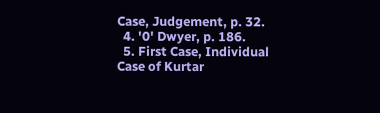Case, Judgement, p. 32.
  4. '0' Dwyer, p. 186.
  5. First Case, Individual Case of Kurtar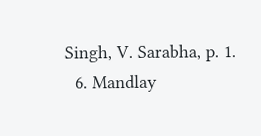Singh, V. Sarabha, p. 1.
  6. Mandlay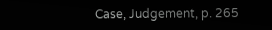Case, Judgement, p. 265